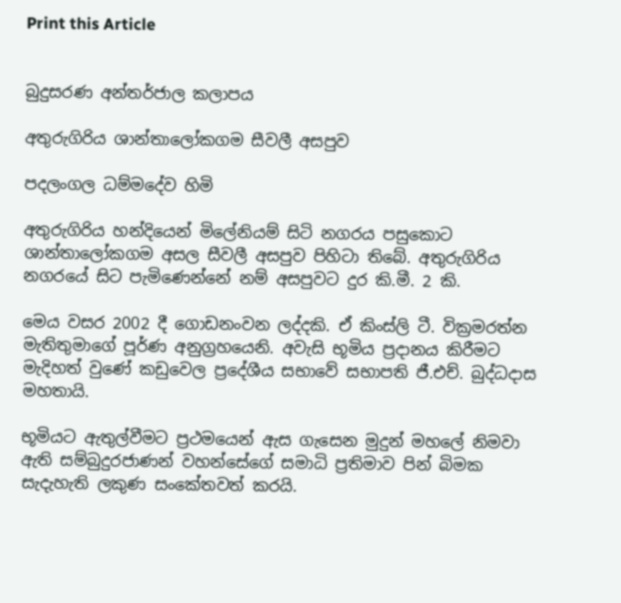Print this Article


බුදුසරණ අන්තර්ජාල කලාපය

අතුරුගිරිය ශාන්තාලෝකගම සීවලී අසපුව

පදලංගල ධම්මදේව හිමි

අතුරුගිරිය හන්දියෙන් මිලේනියම් සිටි නගරය පසුකොට ශාන්තාලෝකගම අසල සීවලී අසපුව පිහිටා තිබේ. අතුරුගිරිය නගරයේ සිට පැමිණෙන්නේ නම් අසපුවට දුර කි.මී. 2 කි.

මෙය වසර 2002 දී ගොඩනංවන ලද්දකි. ඒ කිංස්ලි ටී. වික්‍රමරත්න මැතිතුමාගේ පූර්ණ අනුග්‍රහයෙනි. අවැසි භූමිය ප්‍රදානය කිරීමට මැදිහත් වුණේ කඩුවෙල ප්‍රදේශීය සභාවේ සභාපති ජී.එච්. බුද්ධදාස මහතායි.

භූමියට ඇතුල්වීමට ප්‍රථමයෙන් ඇස ගැසෙන මුදුන් මහලේ නිමවා ඇති සම්බුදුරජාණන් වහන්සේගේ සමාධි ප්‍රතිමාව පින් බිමක සැදැහැති ලකුණ සංකේතවත් කරයි.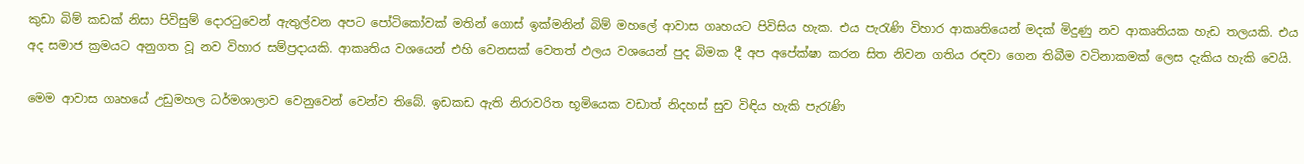කුඩා බිම් කඩක් නිසා පිවිසුම් දොරටුවෙන් ඇතුල්වන අපට පෝටිකෝවක් මතින් ගොස් ඉක්මනින් බිම් මහලේ ආවාස ගෘහයට පිවිසිය හැක. එය පැරැණි විහාර ආකෘතියෙන් මදක් මිදුණු නව ආකෘතියක හැඩ තලයකි. එය අද සමාජ ක්‍රමයට අනුගත වූ නව විහාර සම්ප්‍රදායකි. ආකෘතිය වශයෙන් එහි වෙනසක් වෙතත් ඵලය වශයෙන් පුද බිමක දී අප අපේක්ෂා කරන සිත නිවන ගතිය රඳවා ගෙන තිබීම වටිනාකමක් ලෙස දැකිය හැකි වෙයි.

මෙම ආවාස ගෘහයේ උඩුමහල ධර්මශාලාව වෙනුවෙන් වෙන්ව තිබේ. ඉඩකඩ ඇති නිරාවරිත භූමියෙක වඩාත් නිදහස් සුව විඳිය හැකි පැරැණි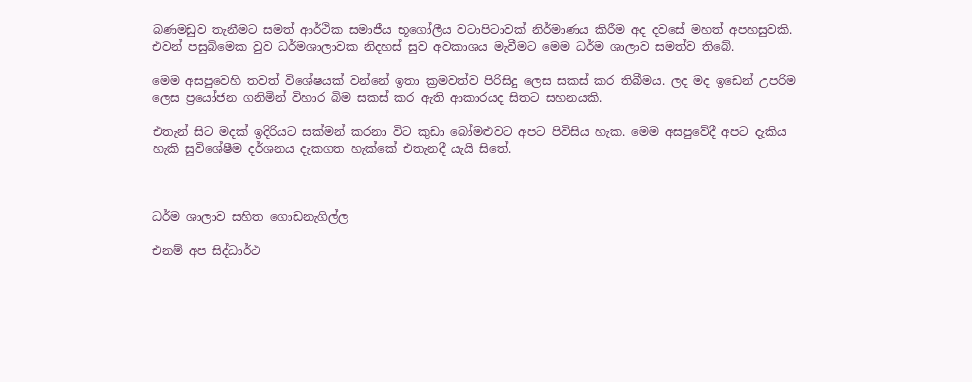බණමඩුව තැනීමට සමත් ආර්ථික සමාජීය භූගෝලීය වටාපිටාවක් නිර්මාණය කිරීම අද දවසේ මහත් අපහසුවකි. එවන් පසුබිමෙක වුව ධර්මශාලාවක නිදහස් සුව අවකාශය මැවීමට මෙම ධර්ම ශාලාව සමත්ව තිබේ.

මෙම අසපුවෙහි තවත් විශේෂයක් වන්නේ ඉතා ක්‍රමවත්ව පිරිසිදු ලෙස සකස් කර තිබීමය. ලද මද ඉඩෙන් උපරිම ලෙස ප්‍රයෝජන ගනිමින් විහාර බිම සකස් කර ඇති ආකාරයද සිතට සහනයකි.

එතැන් සිට මදක් ඉදිරියට සක්මන් කරනා විට කුඩා බෝමළුවට අපට පිවිසිය හැක. මෙම අසපුවේදී අපට දැකිය හැකි සුවිශේෂීම දර්ශනය දැකගත හැක්කේ එතැනදී යැයි සිතේ.



ධර්ම ශාලාව සහිත ගොඩනැගිල්ල

එනම් අප සිද්ධාර්ථ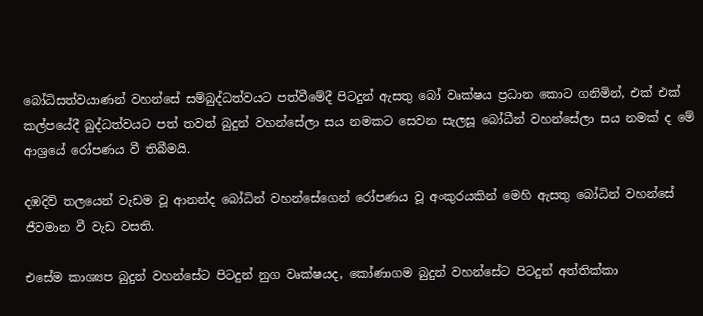බෝධිසත්වයාණන් වහන්සේ සම්බුද්ධත්වයට පත්වීමේදී පිටදුන් ඇසතු බෝ වෘක්ෂය ප්‍රධාන කොට ගනිමින්, එක් එක් කල්පයේදී බුද්ධත්වයට පත් තවත් බුදුන් වහන්සේලා සය නමකට සෙවන සැලසූ බෝධීන් වහන්සේලා සය නමක් ද මේ ආශ්‍රයේ රෝපණය වී තිබීමයි.

දඹදිව් තලයෙන් වැඩම වූ ආනන්ද බෝධින් වහන්සේගෙන් රෝපණය වූ අංකුරයකින් මෙහි ඇසතු බෝධින් වහන්සේ ජීවමාන වී වැඩ වසති.

එසේම කාශ්‍යප බුදුන් වහන්සේට පිටදුන් නුග වෘක්ෂයද, කෝණාගම බුදුන් වහන්සේට පිටදුන් අත්තික්කා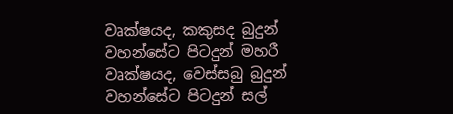වෘක්ෂයද, කකුසද බුදුන් වහන්සේට පිටදුන් මහරී වෘක්ෂයද, වෙස්සබු බුදුන් වහන්සේට පිටදුන් සල්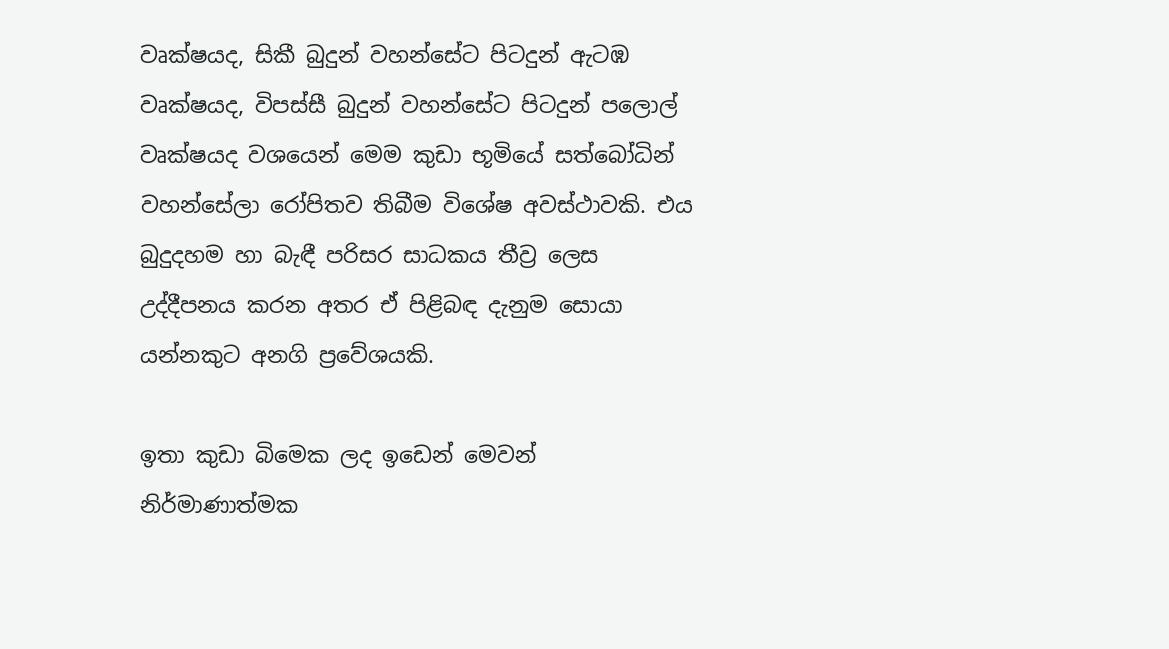වෘක්ෂයද, සිකී බුදුන් වහන්සේට පිටදුන් ඇටඹ වෘක්ෂයද, විපස්සී බුදුන් වහන්සේට පිටදුන් පලොල් වෘක්ෂයද වශයෙන් මෙම කුඩා භූමියේ සත්බෝධින් වහන්සේලා රෝපිතව තිබීම විශේෂ අවස්ථාවකි. එය බුදුදහම හා බැඳී පරිසර සාධකය තීව්‍ර ලෙස උද්දීපනය කරන අතර ඒ පිළිබඳ දැනුම සොයා යන්නකුට අනගි ප්‍රවේශයකි.

ඉතා කුඩා බිමෙක ලද ඉඩෙන් මෙවන් නිර්මාණාත්මක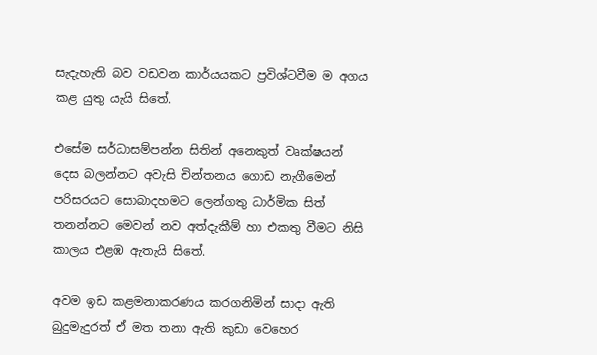සැදැහැති බව වඩවන කාර්යයකට ප්‍රවිශ්ටවීම ම අගය කළ යුතු යැයි සිතේ.

එසේම සර්ධාසම්පන්න සිතින් අනෙකුත් වෘක්ෂයන් දෙස බලන්නට අවැසි චින්තනය ගොඩ නැගීමෙන් පරිසරයට සොබාදහමට ලෙන්ගතු ධාර්මික සිත් තනන්නට මෙවන් නව අත්දැකීම් හා එකතු වීමට නිසි කාලය එළඹ ඇතැයි සිතේ.

අවම ඉඩ කළමනාකරණය කරගනිමින් සාදා ඇති බුදුමැදුරත් ඒ මත තනා ඇති කුඩා වෙහෙර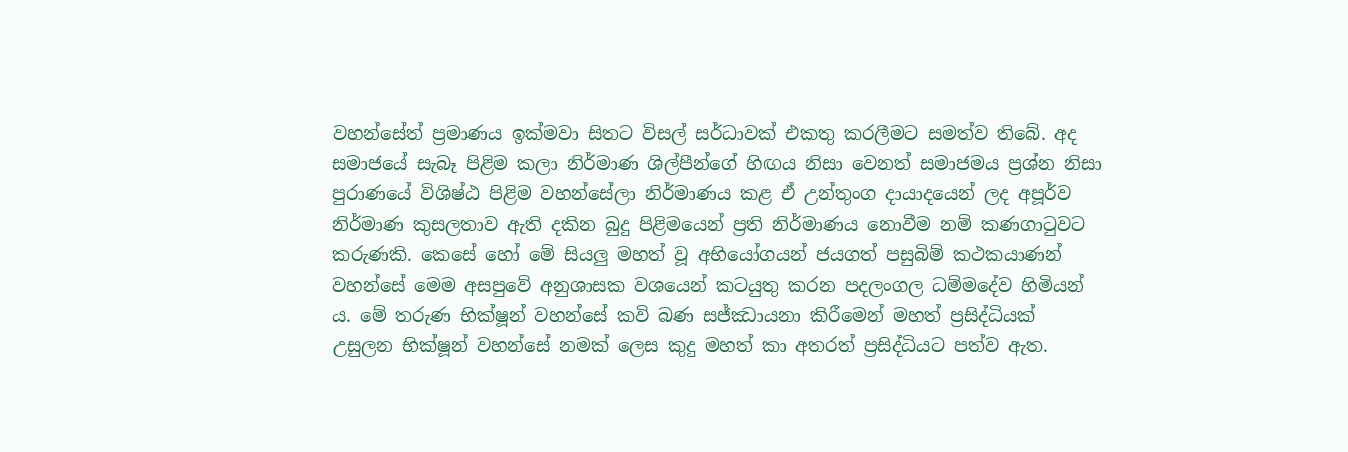වහන්සේත් ප්‍රමාණය ඉක්මවා සිතට විසල් සර්ධාවක් එකතු කරලීමට සමත්ව තිබේ. අද සමාජයේ සැබෑ පිළිම කලා නිර්මාණ ශිල්පීන්ගේ හිඟය නිසා වෙනත් සමාජමය ප්‍රශ්න නිසා පුරාණයේ විශිෂ්ඨ පිළිම වහන්සේලා නිර්මාණය කළ ඒ උන්තුංග දායාදයෙන් ලද අපූර්ව නිර්මාණ කුසලතාව ඇති දකින බුදු පිළිමයෙන් ප්‍රති නිර්මාණය නොවීම නම් කණගාටුවට කරුණකි. කෙසේ හෝ මේ සියලු මහත් වූ අභියෝගයන් ජයගත් පසුබිම් කථකයාණන් වහන්සේ මෙම අසපුවේ අනුශාසක වශයෙන් කටයුතු කරන පදලංගල ධම්මදේව හිමියන් ය. මේ තරුණ භික්ෂූන් වහන්සේ කවි බණ සජ්ඣායනා කිරීමෙන් මහත් ප්‍රසිද්ධියක් උසුලන භික්ෂූන් වහන්සේ නමක් ලෙස කුදු මහත් කා අතරත් ප්‍රසිද්ධියට පත්ව ඇත.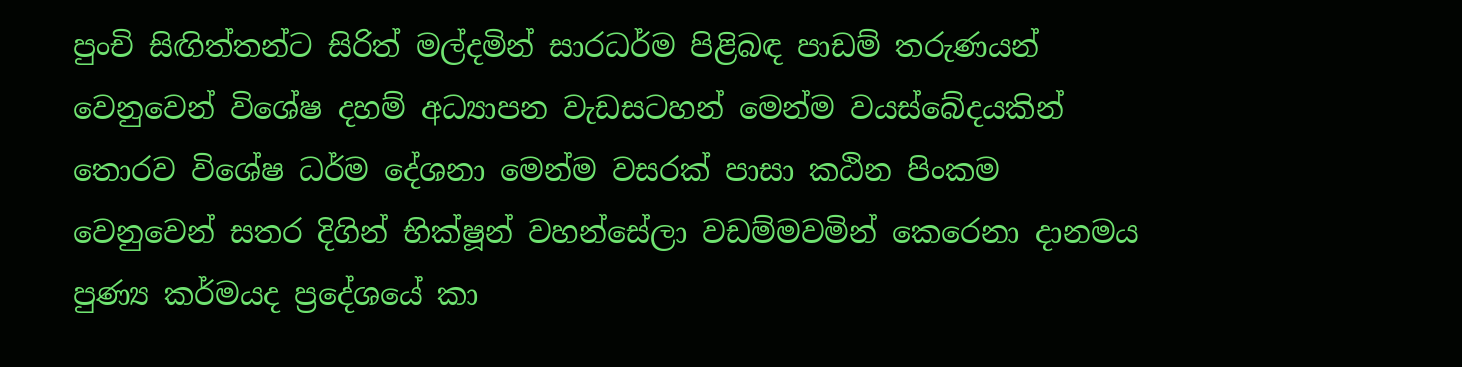පුංචි සිඟිත්තන්ට සිරිත් මල්දමින් සාරධර්ම පිළිබඳ පාඩම් තරුණයන් වෙනුවෙන් විශේෂ දහම් අධ්‍යාපන වැඩසටහන් මෙන්ම වයස්බේදයකින් තොරව විශේෂ ධර්ම දේශනා මෙන්ම වසරක් පාසා කඨින පිංකම වෙනුවෙන් සතර දිගින් භික්ෂූන් වහන්සේලා වඩම්මවමින් කෙරෙනා දානමය පුණ්‍ය කර්මයද ප්‍රදේශයේ කා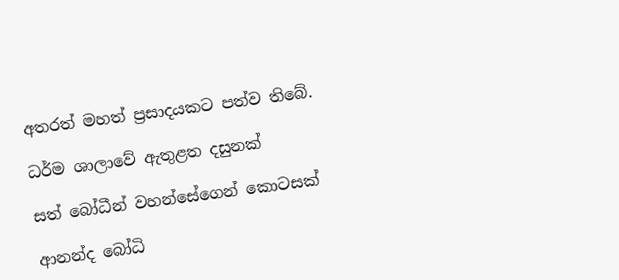අතරත් මහත් ප්‍රසාදයකට පත්ව තිබේ.

ධර්ම ශාලාවේ ඇතුළත දසුනක්

සත් බෝධීන් වහන්සේගෙන් කොටසක්

ආනන්ද බෝධි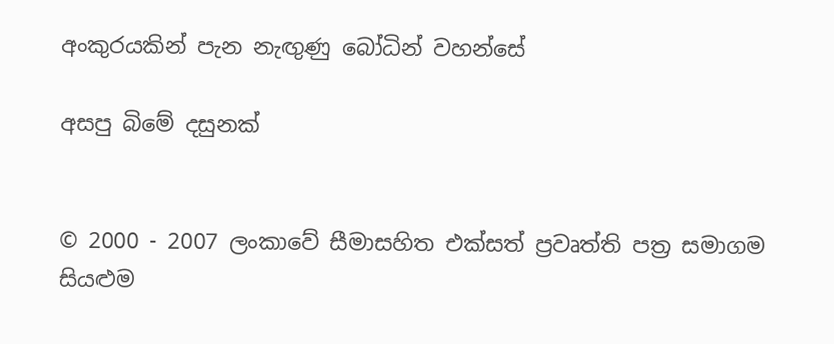අංකුරයකින් පැන නැඟුණු බෝධින් වහන්සේ

අසපු බිමේ දසුනක්


© 2000 - 2007 ලංකාවේ සීමාසහිත එක්සත් ප්‍රවෘත්ති පත්‍ර සමාගම
සියළුම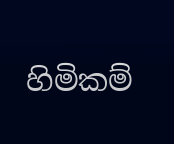හිමිකම්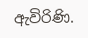ඇවිරිණි.